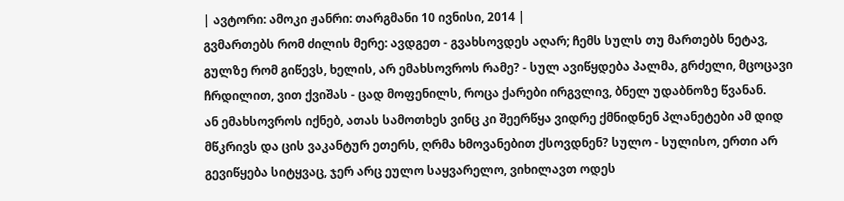| ავტორი: ამოკი ჟანრი: თარგმანი 10 ივნისი, 2014 |
გვმართებს რომ ძილის მერე: ავდგეთ - გვახსოვდეს აღარ; ჩემს სულს თუ მართებს ნეტავ, გულზე რომ გიწევს, ხელის, არ ემახსოვროს რამე? - სულ ავიწყდება პალმა, გრძელი, მცოცავი ჩრდილით, ვით ქვიშას - ცად მოფენილს, როცა ქარები ირგვლივ, ბნელ უდაბნოზე წვანან.
ან ემახსოვროს იქნებ, ათას სამოთხეს ვინც კი შეერწყა ვიდრე ქმნიდნენ პლანეტები ამ დიდ მწკრივს და ცის ვაკანტურ ეთერს, ღრმა ხმოვანებით ქსოვდნენ? სულო - სულისო, ერთი არ გევიწყება სიტყვაც, ჯერ არც ეულო საყვარელო, ვიხილავთ ოდეს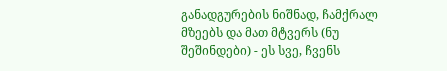განადგურების ნიშნად, ჩამქრალ მზეებს და მათ მტვერს (ნუ შეშინდები) - ეს სვე, ჩვენს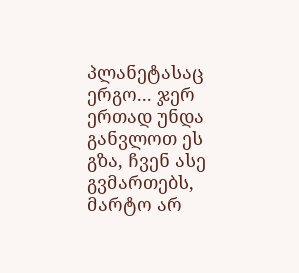პლანეტასაც ერგო... ჯერ ერთად უნდა განვლოთ ეს გზა, ჩვენ ასე გვმართებს, მარტო არ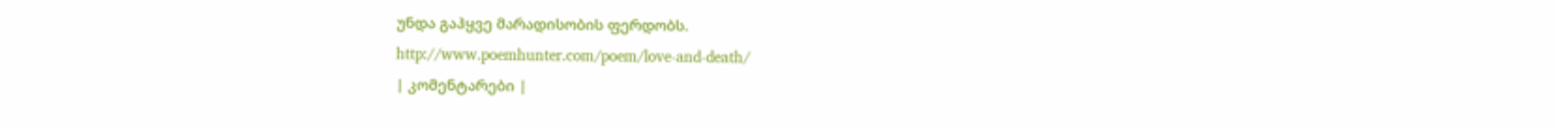უნდა გაჰყვე მარადისობის ფერდობს.
http://www.poemhunter.com/poem/love-and-death/
| კომენტარები |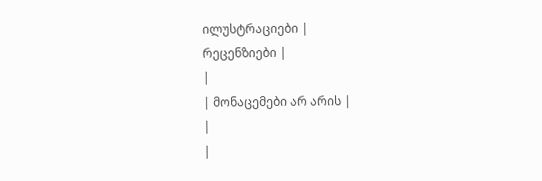ილუსტრაციები |
რეცენზიები |
|
| მონაცემები არ არის |
|
|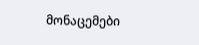მონაცემები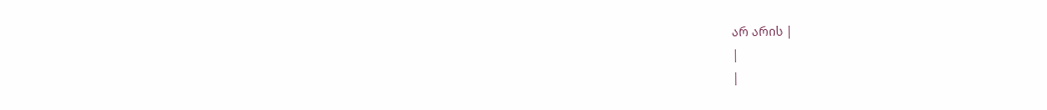არ არის |
|
|